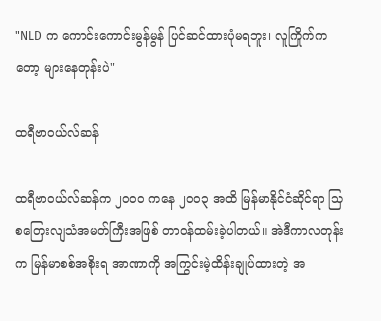"NLD က ကောင်းကောင်းမွန်မွန် ပြင်ဆင်ထားပုံမရဘူး၊ လူကြိုက်ကတော့ များနေတုန်းပဲ"

ထရီဗာဝယ်လ်ဆန်

ထရီဗာဝယ်လ်ဆန်က ၂ဝဝဝ ကနေ ၂ဝဝ၃ အထိ မြန်မာနိုင်ငံဆိုင်ရာ သြစတြေးလျသံအမတ်ကြီးအဖြစ် တာဝန်ထမ်းခဲ့ပါတယ်။ အဲဒီကာလတုန်းက မြန်မာစစ်အစိုးရ အာဏာကို အကြွင်းမဲ့ထိန်းချုပ်ထားတဲ့ အ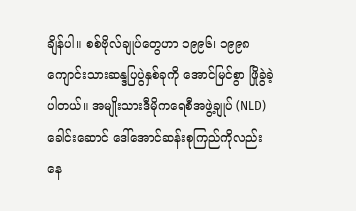ချိန်ပါ။ စစ်ဗိုလ်ချုပ်တွေဟာ ၁၉၉၆၊ ၁၉၉၈ ကျောင်းသားဆန္ဒပြပွဲနှစ်ခုကို အောင်မြင်စွာ ဖြိုခွဲခဲ့ပါတယ်။ အမျိုးသားဒီမိုကရေစီအဖွဲ့ချုပ် (NLD) ခေါင်းဆောင် ဒေါ်အောင်ဆန်းစုကြည်ကိုလည်း နေ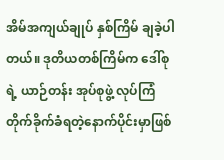အိမ်အကျယ်ချုပ် နှစ်ကြိမ် ချခဲ့ပါတယ်။ ဒုတိယတစ်ကြိမ်က ဒေါ်စုရဲ့ ယာဉ်တန်း အုပ်စုဖွဲ့ လုပ်ကြံတိုက်ခိုက်ခံရတဲ့နောက်ပိုင်းမှာဖြစ်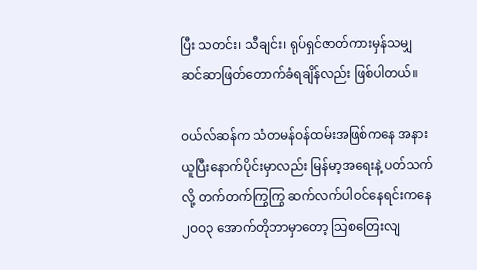ပြီး သတင်း၊ သီချင်း၊ ရုပ်ရှင်ဇာတ်ကားမှန်သမျှ ဆင်ဆာဖြတ်တောက်ခံရချိန်လည်း ဖြစ်ပါတယ်။

ဝယ်လ်ဆန်က သံတမန်ဝန်ထမ်းအဖြစ်ကနေ အနားယူပြီးနောက်ပိုင်းမှာလည်း မြန်မာ့အရေးနဲ့ ပတ်သက်လို့ တက်တက်ကြွကြွ ဆက်လက်ပါဝင်နေရင်းကနေ ၂ဝဝ၃ အောက်တိုဘာမှာတော့ သြစတြေးလျ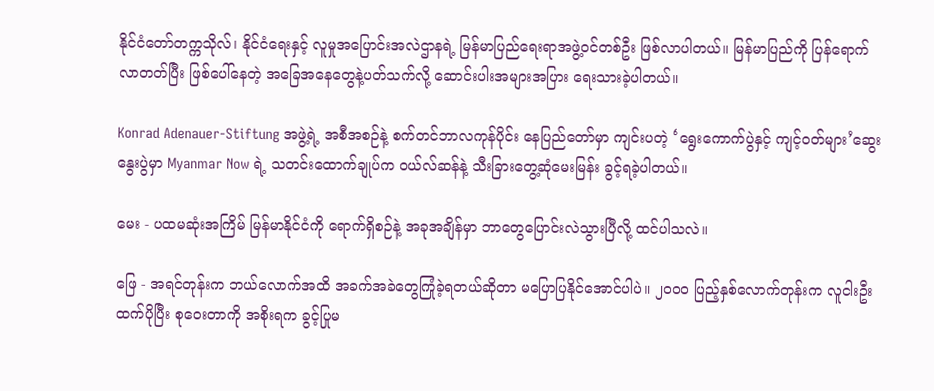နိုင်ငံတော်တက္ကသိုလ်၊ နိုင်ငံရေးနှင့် လူမှုအပြောင်းအလဲဌာနရဲ့ မြန်မာပြည်ရေးရာအဖွဲ့ဝင်တစ်ဦး ဖြစ်လာပါတယ်။ မြန်မာပြည်ကို ပြန်ရောက်လာတတ်ပြီး ဖြစ်ပေါ်နေတဲ့ အခြေအနေတွေနဲ့ပတ်သက်လို့ ဆောင်းပါးအများအပြား ရေးသားခဲ့ပါတယ်။

Konrad Adenauer-Stiftung အဖွဲ့ရဲ့ အစီအစဉ်နဲ့ စက်တင်ဘာလကုန်ပိုင်း နေပြည်တော်မှာ ကျင်းပတဲ့ ‘ရွေးကောက်ပွဲနှင့် ကျင့်ဝတ်များ’ဆွေးနွေးပွဲမှာ Myanmar Now ရဲ့ သတင်းထောက်ချုပ်က ဝယ်လ်ဆန်နဲ့ သီးခြားတွေ့ဆုံမေးမြန်း ခွင့်ရခဲ့ပါတယ်။

မေး - ပထမဆုံးအကြိမ် မြန်မာနိုင်ငံကို ရောက်ရှိစဉ်နဲ့ အခုအချိန်မှာ ဘာတွေပြောင်းလဲသွားပြီလို့ ထင်ပါသလဲ။

ဖြေ - အရင်တုန်းက ဘယ်လောက်အထိ အခက်အခဲတွေကြုံခဲ့ရတယ်ဆိုတာ မပြောပြနိုင်အောင်ပါပဲ။ ၂ဝဝဝ ပြည့်နှစ်လောက်တုန်းက လူငါးဦးထက်ပိုပြီး စုဝေးတာကို အစိုးရက ခွင့်ပြုမ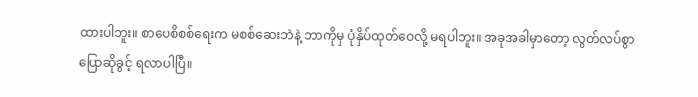ထားပါဘူး။ စာပေစိစစ်ရေးက မစစ်ဆေးဘဲနဲ့ ဘာကိုမှ ပုံနှိပ်ထုတ်ဝေလို့ မရပါဘူး။ အခုအခါမှာတော့ လွတ်လပ်စွာ ပြောဆိုခွင့် ရလာပါပြီ။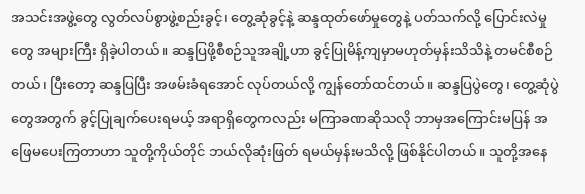အသင်းအဖွဲ့တွေ လွတ်လပ်စွာဖွဲ့စည်းခွင့်၊ တွေ့ဆုံခွင့်နဲ့ ဆန္ဒထုတ်ဖော်မှုတွေနဲ့ ပတ်သက်လို့ ပြောင်းလဲမှုတွေ အများကြီး ရှိခဲ့ပါတယ်။ ဆန္ဒပြဖို့စီစဉ်သူအချို့ဟာ ခွင့်ပြုမိန့်ကျမှာမဟုတ်မှန်းသိသိနဲ့ တမင်စီစဉ်တယ်၊ ပြီးတော့ ဆန္ဒပြပြီး အဖမ်းခံရအောင် လုပ်တယ်လို့ ကျွန်တော်ထင်တယ်။ ဆန္ဒပြပွဲတွေ၊ တွေ့ဆုံပွဲတွေအတွက် ခွင့်ပြုချက်ပေးရမယ့် အရာရှိတွေကလည်း မကြာခဏဆိုသလို ဘာမှအကြောင်းမပြန် အဖြေမပေးကြတာဟာ သူတို့ကိုယ်တိုင် ဘယ်လိုဆုံးဖြတ် ရမယ်မှန်းမသိလို့ ဖြစ်နိုင်ပါတယ်။ သူတို့အနေ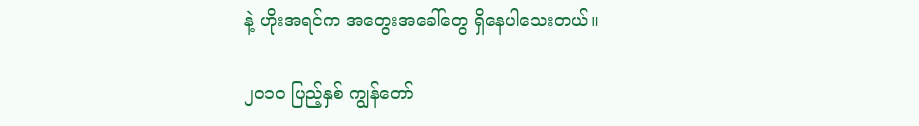နဲ့ ဟိုးအရင်က အတွေးအခေါ်တွေ ရှိနေပါသေးတယ်။

၂ဝ၁ဝ ပြည့်နှစ် ကျွန်တော်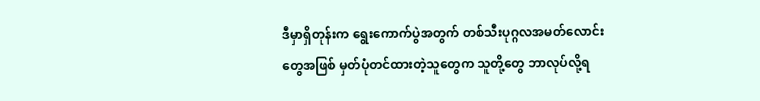ဒီမှာရှိတုန်းက ရွေးကောက်ပွဲအတွက် တစ်သီးပုဂ္ဂလအမတ်လောင်းတွေအဖြစ် မှတ်ပုံတင်ထားတဲ့သူတွေက သူတို့တွေ ဘာလုပ်လို့ရ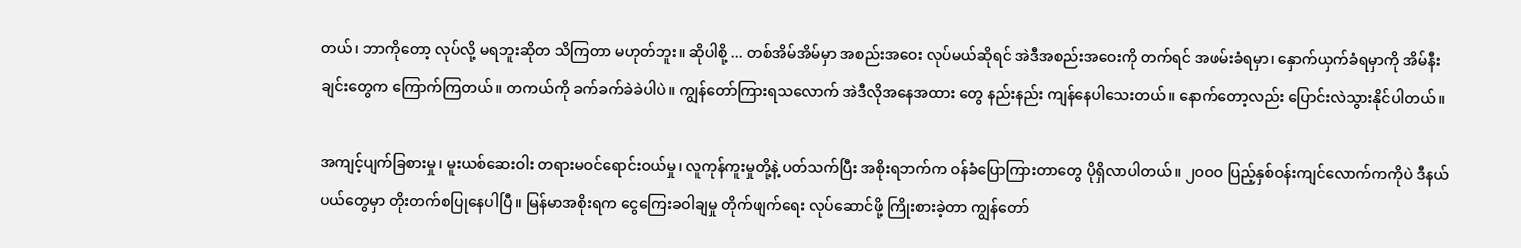တယ်၊ ဘာကိုတော့ လုပ်လို့ မရဘူးဆိုတ သိကြတာ မဟုတ်ဘူး။ ဆိုပါစို့ ... တစ်အိမ်အိမ်မှာ အစည်းအဝေး လုပ်မယ်ဆိုရင် အဲဒီအစည်းအဝေးကို တက်ရင် အဖမ်းခံရမှာ၊ နှောက်ယှက်ခံရမှာကို အိမ်နီးချင်းတွေက ကြောက်ကြတယ်။ တကယ်ကို ခက်ခက်ခဲခဲပါပဲ။ ကျွန်တော်ကြားရသလောက် အဲဒီလိုအနေအထား တွေ နည်းနည်း ကျန်နေပါသေးတယ်။ နောက်တော့လည်း ပြောင်းလဲသွားနိုင်ပါတယ်။

အကျင့်ပျက်ခြစားမှု၊ မူးယစ်ဆေးဝါး တရားမဝင်ရောင်းဝယ်မှု၊ လူကုန်ကူးမှုတို့နဲ့ ပတ်သက်ပြီး အစိုးရဘက်က ဝန်ခံပြောကြားတာတွေ ပိုရှိလာပါတယ်။ ၂ဝဝဝ ပြည့်နှစ်ဝန်းကျင်လောက်ကကိုပဲ ဒီနယ်ပယ်တွေမှာ တိုးတက်စပြုနေပါပြီ။ မြန်မာအစိုးရက ငွေကြေးခဝါချမှု တိုက်ဖျက်ရေး လုပ်ဆောင်ဖို့ ကြိုးစားခဲ့တာ ကျွန်တော်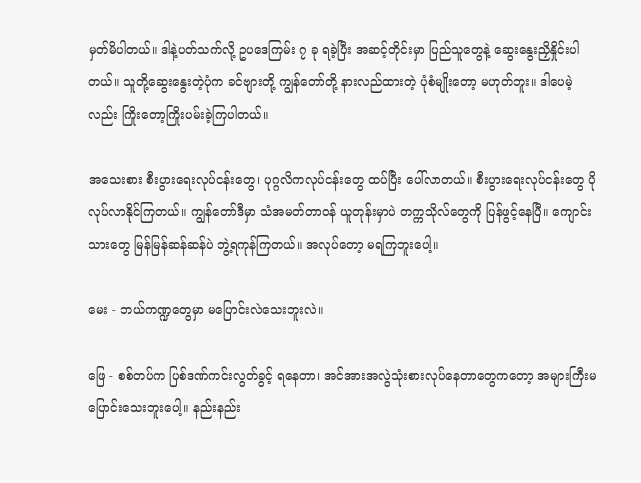မှတ်မိပါတယ်။ ဒါနဲ့ပတ်သက်လို့ ဥပဒေကြမ်း ၇ ခု ရခဲ့ပြီး အဆင့်တိုင်းမှာ ပြည်သူတွေနဲ့ ဆွေးနွေးညှိနှိုင်းပါတယ်။ သူတို့ဆွေးနွေးတဲ့ပုံက ခင်ဗျားတို့ ကျွန်တော်တို့ နားလည်ထားတဲ့ ပုံစံမျိုးတော့ မဟုတ်ဘူး။ ဒါပေမဲ့လည်း ကြိုးတော့ကြိုးပမ်းခဲ့ကြပါတယ်။

အသေးစား စီးပွားရေးလုပ်ငန်းတွေ၊ ပုဂ္ဂလိကလုပ်ငန်းတွေ ထပ်ပြီး ပေါ်လာတယ်။ စီးပွားရေးလုပ်ငန်းတွေ ပိုလုပ်လာနိုင်ကြတယ်။ ကျွန်တော်ဒီမှာ သံအမတ်တာဝန် ယူတုန်းမှာပဲ တက္ကသိုလ်တွေကို ပြန်ဖွင့်နေပြီ။ ကျောင်းသားတွေ မြန်မြန်ဆန်ဆန်ပဲ ဘွဲ့ရကုန်ကြတယ်။ အလုပ်တော့ မရကြဘူးပေါ့။

မေး - ဘယ်ကဏ္ဍတွေမှာ မပြောင်းလဲသေးဘူးလဲ။

ဖြေ - စစ်တပ်က ပြစ်ဒဏ်ကင်းလွတ်ခွင့် ရနေတာ၊ အင်အားအလွဲသုံးစားလုပ်နေတာတွေကတော့ အများကြီးမပြောင်းသေးဘူးပေါ့။ နည်းနည်း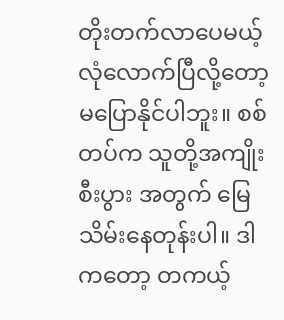တိုးတက်လာပေမယ့် လုံလောက်ပြီလို့တော့ မပြောနိုင်ပါဘူး။ စစ်တပ်က သူတို့အကျိုးစီးပွား အတွက် မြေသိမ်းနေတုန်းပါ။ ဒါကတော့ တကယ့်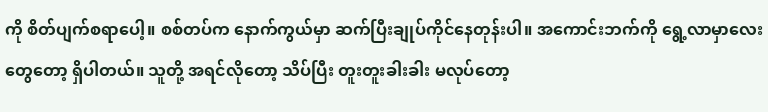ကို စိတ်ပျက်စရာပေါ့။ စစ်တပ်က နောက်ကွယ်မှာ ဆက်ပြီးချုပ်ကိုင်နေတုန်းပါ။ အကောင်းဘက်ကို ရွေ့လာမှာလေးတွေတော့ ရှိပါတယ်။ သူတို့ အရင်လိုတော့ သိပ်ပြီး တူးတူးခါးခါး မလုပ်တော့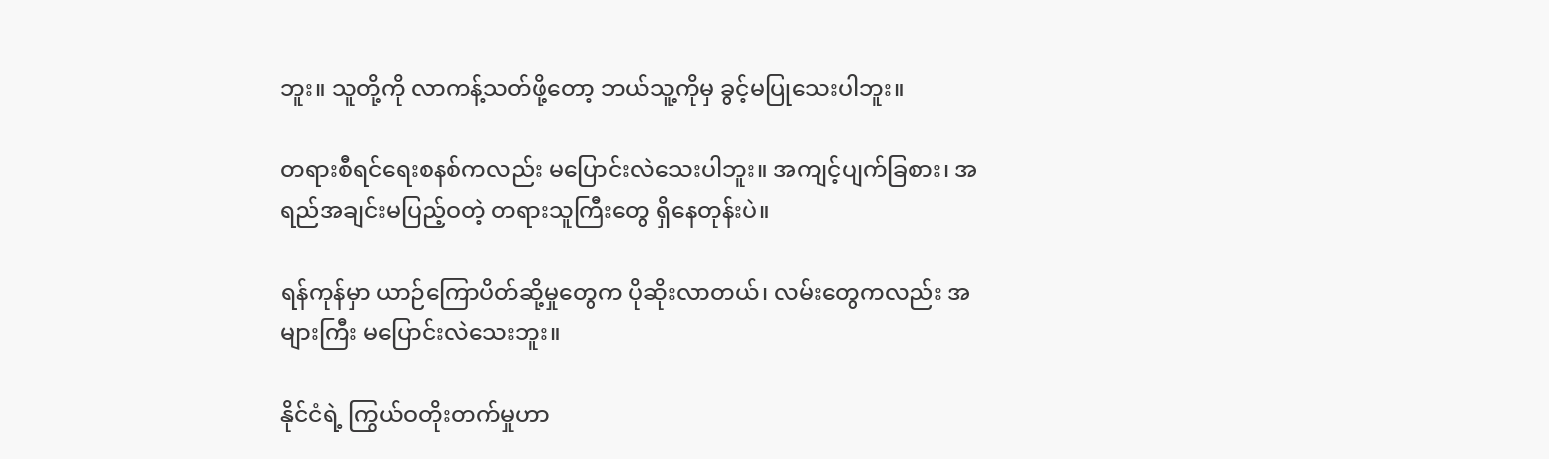ဘူး။ သူတို့ကို လာကန့်သတ်ဖို့တော့ ဘယ်သူ့ကိုမှ ခွင့်မပြုသေးပါဘူး။

တရားစီရင်ရေးစနစ်ကလည်း မပြောင်းလဲသေးပါဘူး။ အကျင့်ပျက်ခြစား၊ အရည်အချင်းမပြည့်ဝတဲ့ တရားသူကြီးတွေ ရှိနေတုန်းပဲ။

ရန်ကုန်မှာ ယာဉ်ကြောပိတ်ဆို့မှုတွေက ပိုဆိုးလာတယ်၊ လမ်းတွေကလည်း အများကြီး မပြောင်းလဲသေးဘူး။

နိုင်ငံရဲ့ ကြွယ်ဝတိုးတက်မှုဟာ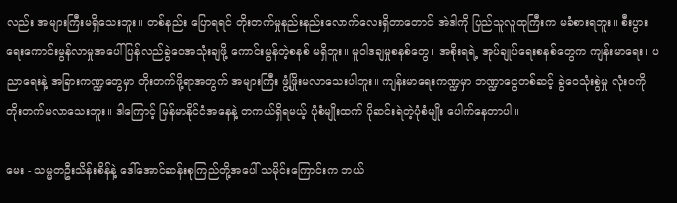လည်း အများကြီးမရှိသေးဘူး။ တစ်နည်း ပြောရရင် တိုးတက်မှုနည်းနည်းလောက်လေးရှိတာတောင် အဲဒါကို ပြည်သူလူထုကြီးက မခံစားရဘူး။ စီးပွားရေးကောင်းမွန်လာမှုအပေါ် ပြန်လည်ခွဲဝေအသုံးချဖို့ ကောင်းမွန်တဲ့စနစ် မရှိဘူး။ မူဝါဒချမှုစနစ်တွေ၊ အစိုးရရဲ့ အုပ်ချုပ်ရေးစနစ်တွေက ကျန်းမာရေး၊ ပညာရေးနဲ့ အခြားကဏ္ဍတွေမှာ တိုးတက်ဖို့ရာအတွက် အများကြီး ဖွံ့ဖြိုးမလာသေးပါဘူး။ ကျန်းမာရေးကဏ္ဍမှာ ဘဏ္ဍာငွေတစ်ဆင့် ခွဲဝေသုံးစွဲမှု လုံးဝကို တိုးတက်မလာသေးဘူး။ ဒါကြောင့် မြန်မာနိုင်ငံအနေနဲ့ တကယ်ရှိရမယ့် ပုံစံမျိုးထက် ပိုဆင်းရဲတဲ့ပုံစံမျိုး ပေါက်နေတာပါ။

မေး - သမ္မတဦးသိန်းစိန်နဲ့ ဒေါ်အောင်ဆန်းစုကြည်တို့အပေါ် သမိုင်းကြောင်းက ဘယ်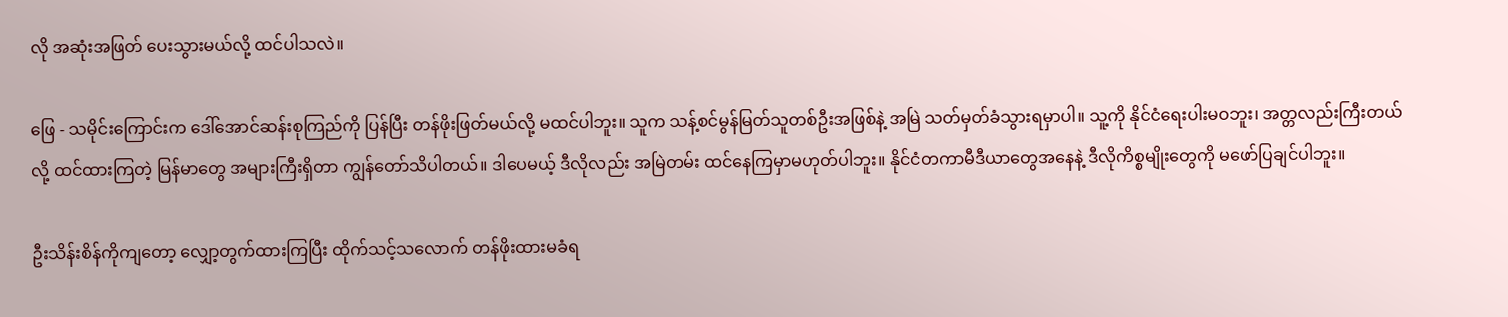လို အဆုံးအဖြတ် ပေးသွားမယ်လို့ ထင်ပါသလဲ။

ဖြေ - သမိုင်းကြောင်းက ဒေါ်အောင်ဆန်းစုကြည်ကို ပြန်ပြီး တန်ဖိုးဖြတ်မယ်လို့ မထင်ပါဘူး။ သူက သန့်စင်မွန်မြတ်သူတစ်ဦးအဖြစ်နဲ့ အမြဲ သတ်မှတ်ခံသွားရမှာပါ။ သူ့ကို နိုင်ငံရေးပါးမဝဘူး၊ အတ္တလည်းကြီးတယ်လို့ ထင်ထားကြတဲ့ မြန်မာတွေ အများကြီးရှိတာ ကျွန်တော်သိပါတယ်။ ဒါပေမယ့် ဒီလိုလည်း အမြဲတမ်း ထင်နေကြမှာမဟုတ်ပါဘူး။ နိုင်ငံတကာမီဒီယာတွေအနေနဲ့ ဒီလိုကိစ္စမျိုးတွေကို မဖော်ပြချင်ပါဘူး။

ဦးသိန်းစိန်ကိုကျတော့ လျှော့တွက်ထားကြပြီး ထိုက်သင့်သလောက် တန်ဖိုးထားမခံရ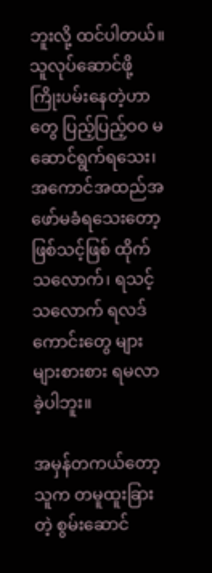ဘူးလို့ ထင်ပါတယ်။ သူလုပ်ဆောင်ဖို့ ကြိုးပမ်းနေတဲ့ဟာတွေ ပြည့်ပြည့်ဝဝ မဆောင်ရွက်ရသေး၊ အကောင်အထည်အဖော်မခံရသေးတော့ ဖြစ်သင့်ဖြစ် ထိုက်သလောက်၊ ရသင့်သလောက် ရလဒ်ကောင်းတွေ များများစားစား ရမလာခဲ့ပါဘူး။

အမှန်တကယ်တော့ သူက တမူထူးခြားတဲ့ စွမ်းဆောင်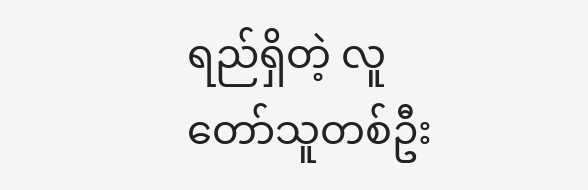ရည်ရှိတဲ့ လူတော်သူတစ်ဦး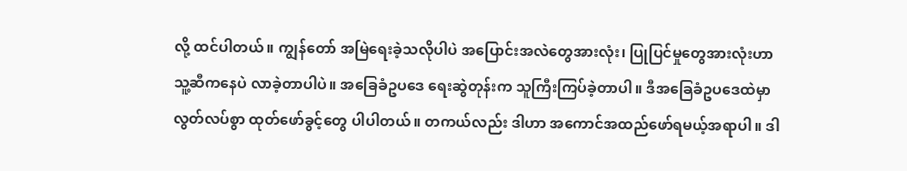လို့ ထင်ပါတယ်။ ကျွန်တော် အမြဲရေးခဲ့သလိုပါပဲ အပြောင်းအလဲတွေအားလုံး၊ ပြုပြင်မှုတွေအားလုံးဟာ သူ့ဆီကနေပဲ လာခဲ့တာပါပဲ။ အခြေခံဥပဒေ ရေးဆွဲတုန်းက သူကြီးကြပ်ခဲ့တာပါ။ ဒီအခြေခံဥပဒေထဲမှာ လွတ်လပ်စွာ ထုတ်ဖော်ခွင့်တွေ ပါပါတယ်။ တကယ်လည်း ဒါဟာ အကောင်အထည်ဖော်ရမယ့်အရာပါ။ ဒါ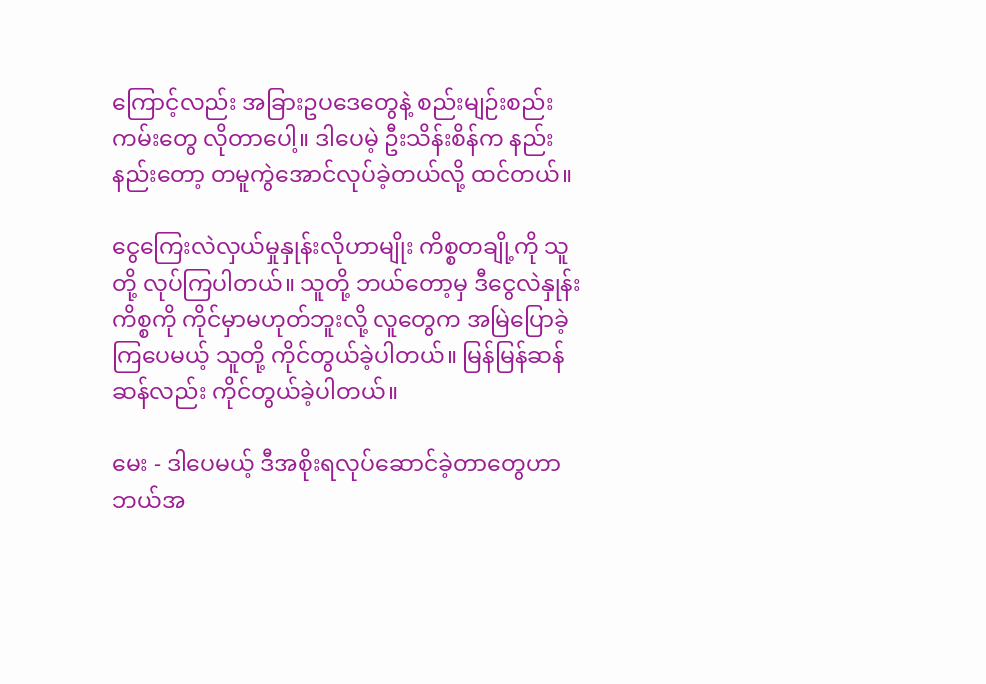ကြောင့်လည်း အခြားဥပဒေတွေနဲ့ စည်းမျဉ်းစည်းကမ်းတွေ လိုတာပေါ့။ ဒါပေမဲ့ ဦးသိန်းစိန်က နည်းနည်းတော့ တမူကွဲအောင်လုပ်ခဲ့တယ်လို့ ထင်တယ်။

ငွေကြေးလဲလှယ်မှုနှုန်းလိုဟာမျိုး ကိစ္စတချို့ကို သူတို့ လုပ်ကြပါတယ်။ သူတို့ ဘယ်တော့မှ ဒီငွေလဲနှုန်းကိစ္စကို ကိုင်မှာမဟုတ်ဘူးလို့ လူတွေက အမြဲပြောခဲ့ကြပေမယ့် သူတို့ ကိုင်တွယ်ခဲ့ပါတယ်။ မြန်မြန်ဆန်ဆန်လည်း ကိုင်တွယ်ခဲ့ပါတယ်။

မေး - ဒါပေမယ့် ဒီအစိုးရလုပ်ဆောင်ခဲ့တာတွေဟာ ဘယ်အ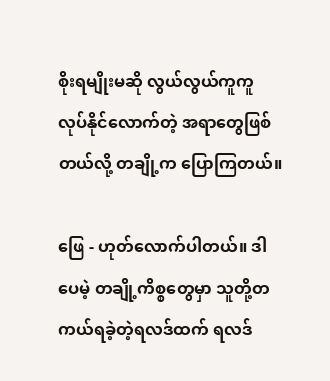စိုးရမျိုးမဆို လွယ်လွယ်ကူကူ လုပ်နိုင်လောက်တဲ့ အရာတွေဖြစ်တယ်လို့ တချို့က ပြောကြတယ်။

ဖြေ - ဟုတ်လောက်ပါတယ်။ ဒါပေမဲ့ တချို့ကိစ္စတွေမှာ သူတို့တကယ်ရခဲ့တဲ့ရလဒ်ထက် ရလဒ်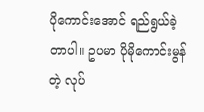ပိုကောင်းအောင် ရည်ရွယ်ခဲ့တာပါ။ ဥပမာ ပိုမိုကောင်းမွန်တဲ့ လုပ်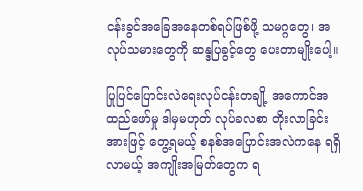ငန်းခွင်အခြေအနေတစ်ရပ်ဖြစ်ဖို့ သမဂ္ဂတွေ၊ အလုပ်သမားတွေကို ဆန္ဒပြခွင့်တွေ ပေးတာမျိုးပေါ့။

ပြုပြင်ပြောင်းလဲရေးလုပ်ငန်းတချို့ အကောင်အထည်ဖော်မှု ဒါမှမဟုတ် လုပ်ခလစာ တိုးလာခြင်းအားဖြင့် တွေ့ရမယ့် စနစ်အပြောင်းအလဲကနေ ရရှိလာမယ့် အကျိုးအမြတ်တွေက ရ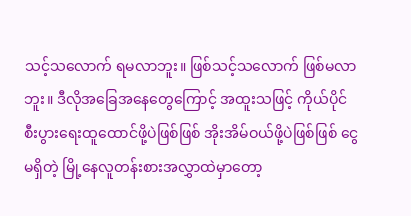သင့်သလောက် ရမလာဘူး။ ဖြစ်သင့်သလောက် ဖြစ်မလာဘူး။ ဒီလိုအခြေအနေတွေကြောင့် အထူးသဖြင့် ကိုယ်ပိုင်စီးပွားရေးထူထောင်ဖို့ပဲဖြစ်ဖြစ် အိုးအိမ်ဝယ်ဖို့ပဲဖြစ်ဖြစ် ငွေမရှိတဲ့ မြို့နေလူတန်းစားအလွှာထဲမှာတော့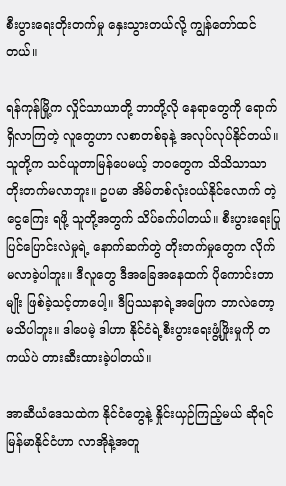စီးပွားရေးတိုးတက်မှု နှေးသွားတယ်လို့ ကျွန်တော်ထင်တယ်။

ရန်ကုန်မြို့က လှိုင်သာယာတို့ ဘာတို့လို နေရာတွေကို ရောက်ရှိလာကြတဲ့ လူတွေဟာ လစာတစ်ခုနဲ့ အလုပ်လုပ်နိုင်တယ်။ သူတို့က သင်ယူတာမြန်ပေမယ့် ဘဝတွေက သိသိသာသာ တိုးတက်မလာဘူး။ ဥပမာ အိမ်တစ်လုံးဝယ်နိုင်လောက် တဲ့ငွေကြေး ရဖို့ သူတို့အတွက် သိပ်ခက်ပါတယ်။ စီးပွားရေးပြုပြင်ပြောင်းလဲမှုရဲ့ နောက်ဆက်တွဲ တိုးတက်မှုတွေက လိုက်မလာခဲ့ပါဘူး။ ဒီလူတွေ ဒီအခြေအနေထက် ပိုကောင်းတာမျိုး ဖြစ်ခဲ့သင့်တာပေါ့။ ဒီပြဿနာရဲ့အဖြေက ဘာလဲတော့ မသိပါဘူး။ ဒါပေမဲ့ ဒါဟာ နိုင်ငံရဲ့စီးပွားရေးဖွံ့ဖြိုးမှုကို တကယ်ပဲ တားဆီးထားခဲ့ပါတယ်။

အာဆီယံဒေသထဲက နိုင်ငံတွေနဲ့ နှိုင်းယှဉ်ကြည့်မယ် ဆိုရင် မြန်မာနိုင်ငံဟာ လာအိုနဲ့အတူ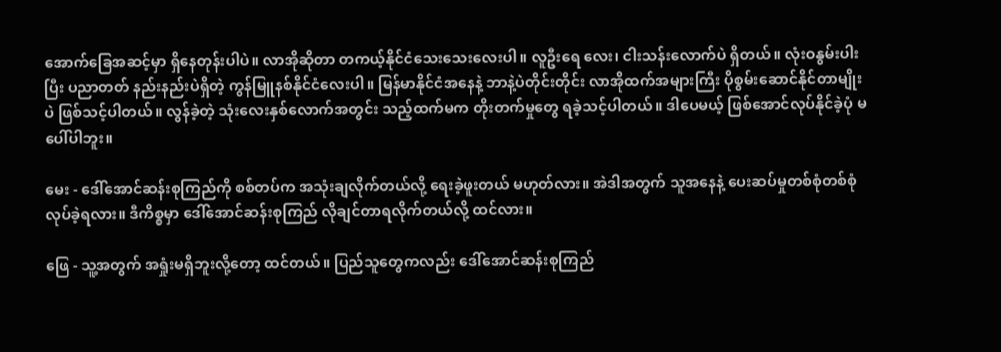အောက်ခြေအဆင့်မှာ ရှိနေတုန်းပါပဲ။ လာအိုဆိုတာ တကယ့်နိုင်ငံသေးသေးလေးပါ။ လူဦးရေ လေး၊ ငါးသန်းလောက်ပဲ ရှိတယ်။ လုံးဝနွမ်းပါးပြီး ပညာတတ် နည်းနည်းပဲရှိတဲ့ ကွန်မြူနစ်နိုင်ငံလေးပါ။ မြန်မာနိုင်ငံအနေနဲ့ ဘာနဲ့ပဲတိုင်းတိုင်း လာအိုထက်အများကြီး ပိုစွမ်းဆောင်နိုင်တာမျိုးပဲ ဖြစ်သင့်ပါတယ်။ လွန်ခဲ့တဲ့ သုံးလေးနှစ်လောက်အတွင်း သည့်ထက်မက တိုးတက်မှုတွေ ရခဲ့သင့်ပါတယ်။ ဒါပေမယ့် ဖြစ်အောင်လုပ်နိုင်ခဲ့ပုံ မပေါ်ပါဘူး။

မေး - ဒေါ်အောင်ဆန်းစုကြည်ကို စစ်တပ်က အသုံးချလိုက်တယ်လို့ ရေးခဲ့ဖူးတယ် မဟုတ်လား။ အဲဒါအတွက် သူအနေနဲ့ ပေးဆပ်မှုတစ်စုံတစ်စုံ လုပ်ခဲ့ရလား။ ဒီကိစ္စမှာ ဒေါ်အောင်ဆန်းစုကြည် လိုချင်တာရလိုက်တယ်လို့ ထင်လား။

ဖြေ - သူ့အတွက် အရှုံးမရှိဘူးလို့တော့ ထင်တယ်။ ပြည်သူတွေကလည်း ဒေါ်အောင်ဆန်းစုကြည်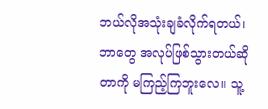ဘယ်လိုအသုံးချခံလိုက်ရတယ်၊ ဘာတွေ အလုပ်ဖြစ်သွားတယ်ဆိုတာကို မကြည့်ကြဘူးလေ။ သူ့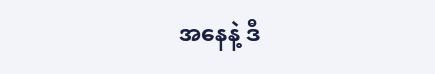အနေနဲ့ ဒီ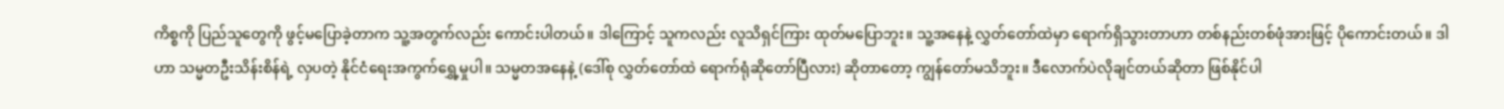ကိစ္စကို ပြည်သူတွေကို ဖွင့်မပြောခဲ့တာက သူ့အတွက်လည်း ကောင်းပါတယ်။ ဒါကြောင့် သူကလည်း လူသိရှင်ကြား ထုတ်မပြောဘူး။ သူ့အနေနဲ့ လွှတ်တော်ထဲမှာ ရောက်ရှိသွားတာဟာ တစ်နည်းတစ်ဖုံအားဖြင့် ပိုကောင်းတယ်။ ဒါဟာ သမ္မတဦးသိန်းစိန်ရဲ့ လှပတဲ့ နိုင်ငံရေးအကွက်ရွှေ့မှုပါ။ သမ္မတအနေနဲ့ (ဒေါ်စု လွှတ်တော်ထဲ ရောက်ရုံဆိုတော်ပြီလား) ဆိုတာတော့ ကျွန်တော်မသိဘူး။ ဒီလောက်ပဲလိုချင်တယ်ဆိုတာ ဖြစ်နိုင်ပါ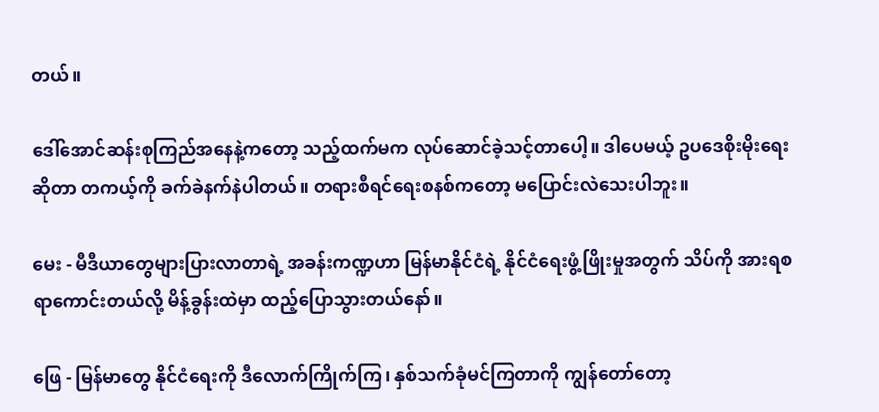တယ်။

ဒေါ်အောင်ဆန်းစုကြည်အနေနဲ့ကတော့ သည့်ထက်မက လုပ်ဆောင်ခဲ့သင့်တာပေါ့။ ဒါပေမယ့် ဥပဒေစိုးမိုးရေးဆိုတာ တကယ့်ကို ခက်ခဲနက်နဲပါတယ်။ တရားစီရင်ရေးစနစ်ကတော့ မပြောင်းလဲသေးပါဘူး။

မေး - မီဒီယာတွေများပြားလာတာရဲ့ အခန်းကဏ္ဍဟာ မြန်မာနိုင်ငံရဲ့ နိုင်ငံရေးဖွံ့ဖြိုးမှုအတွက် သိပ်ကို အားရစရာကောင်းတယ်လို့ မိန့်ခွန်းထဲမှာ ထည့်ပြောသွားတယ်နော်။

ဖြေ - မြန်မာတွေ နိုင်ငံရေးကို ဒီလောက်ကြိုက်ကြ၊ နှစ်သက်ခုံမင်ကြတာကို ကျွန်တော်တော့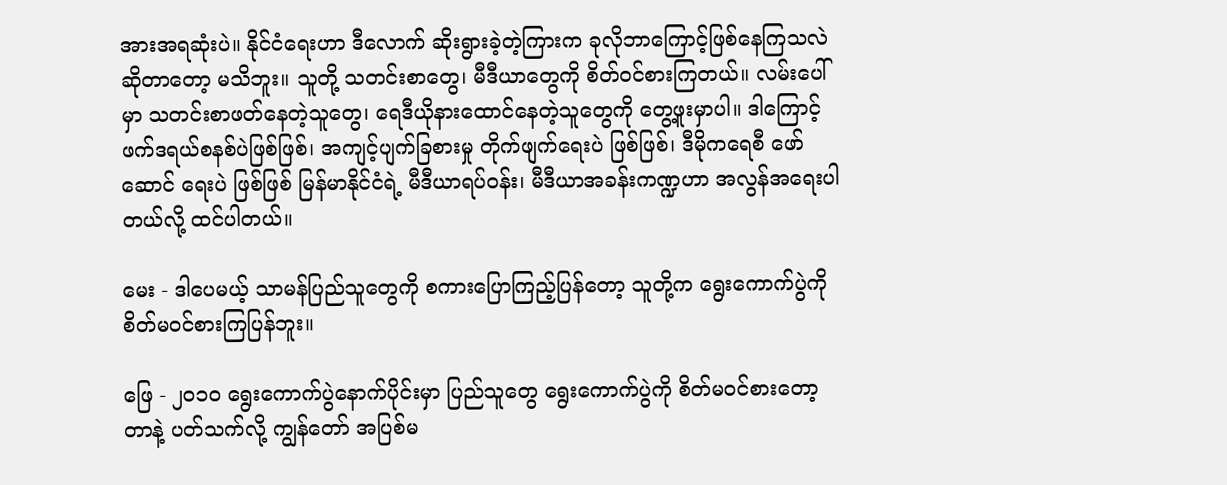အားအရဆုံးပဲ။ နိုင်ငံရေးဟာ ဒီလောက် ဆိုးရွားခဲ့တဲ့ကြားက ခုလိုဘာကြောင့်ဖြစ်နေကြသလဲ ဆိုတာတော့ မသိဘူး။ သူတို့ သတင်းစာတွေ၊ မီဒီယာတွေကို စိတ်ဝင်စားကြတယ်။ လမ်းပေါ်မှာ သတင်းစာဖတ်နေတဲ့သူတွေ၊ ရေဒီယိုနားထောင်နေတဲ့သူတွေကို တွေ့ဖူးမှာပါ။ ဒါကြောင့် ဖက်ဒရယ်စနစ်ပဲဖြစ်ဖြစ်၊ အကျင့်ပျက်ခြစားမှု တိုက်ဖျက်ရေးပဲ ဖြစ်ဖြစ်၊ ဒီမိုကရေစီ ဖော်ဆောင် ရေးပဲ ဖြစ်ဖြစ် မြန်မာနိုင်ငံရဲ့ မီဒီယာရပ်ဝန်း၊ မီဒီယာအခန်းကဏ္ဍဟာ အလွန်အရေးပါတယ်လို့ ထင်ပါတယ်။

မေး - ဒါပေမယ့် သာမန်ပြည်သူတွေကို စကားပြောကြည့်ပြန်တော့ သူတို့က ရွေးကောက်ပွဲကို စိတ်မဝင်စားကြပြန်ဘူး။

ဖြေ - ၂ဝ၁ဝ ရွေးကောက်ပွဲနောက်ပိုင်းမှာ ပြည်သူတွေ ရွေးကောက်ပွဲကို စိတ်မဝင်စားတော့တာနဲ့ ပတ်သက်လို့ ကျွန်တော် အပြစ်မ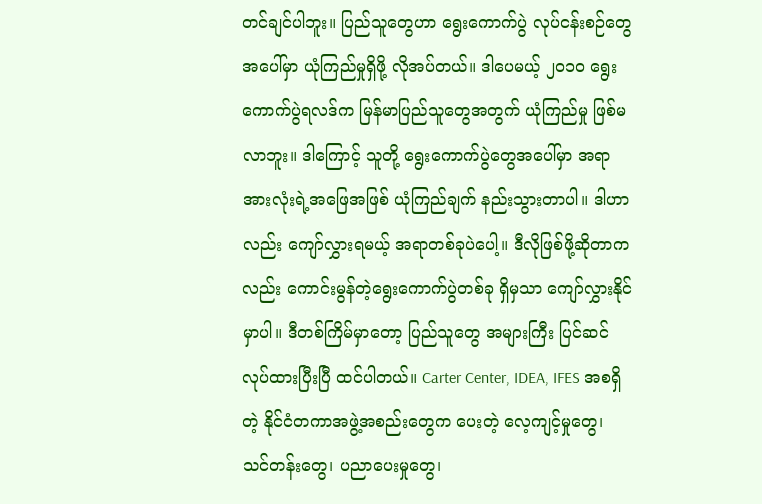တင်ချင်ပါဘူး။ ပြည်သူတွေဟာ ရွေးကောက်ပွဲ လုပ်ငန်းစဉ်တွေအပေါ်မှာ ယုံကြည်မှုရှိဖို့ လိုအပ်တယ်။ ဒါပေမယ့် ၂ဝ၁ဝ ရွေးကောက်ပွဲရလဒ်က မြန်မာပြည်သူတွေအတွက် ယုံကြည်မှု ဖြစ်မလာဘူး။ ဒါကြောင့် သူတို့ ရွေးကောက်ပွဲတွေအပေါ်မှာ အရာအားလုံးရဲ့အဖြေအဖြစ် ယုံကြည်ချက် နည်းသွားတာပါ။ ဒါဟာလည်း ကျော်လွှားရမယ့် အရာတစ်ခုပဲပေါ့။ ဒီလိုဖြစ်ဖို့ဆိုတာကလည်း ကောင်းမွန်တဲ့ရွေးကောက်ပွဲတစ်ခု ရှိမှသာ ကျော်လွှားနိုင်မှာပါ။ ဒီတစ်ကြိမ်မှာတော့ ပြည်သူတွေ အများကြီး ပြင်ဆင်လုပ်ထားပြီးပြီ ထင်ပါတယ်။ Carter Center, IDEA, IFES အစရှိတဲ့ နိုင်ငံတကာအဖွဲ့အစည်းတွေက ပေးတဲ့ လေ့ကျင့်မှုတွေ၊ သင်တန်းတွေ၊ ပညာပေးမှုတွေ၊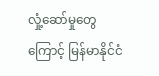လှုံ့ဆော်မှုတွေကြောင့် မြန်မာနိုင်ငံ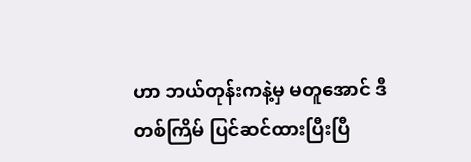ဟာ ဘယ်တုန်းကနဲ့မှ မတူအောင် ဒီတစ်ကြိမ် ပြင်ဆင်ထားပြီးပြီ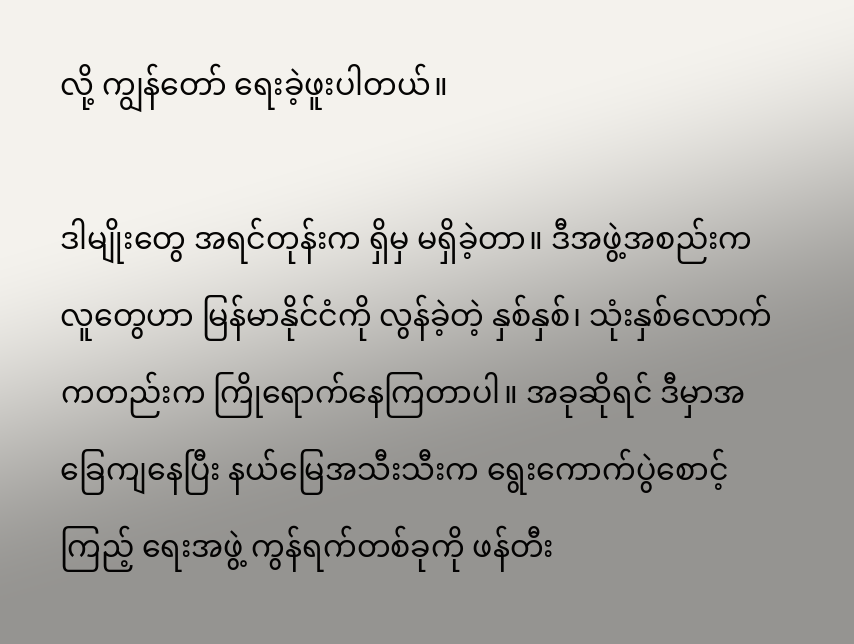လို့ ကျွန်တော် ရေးခဲ့ဖူးပါတယ်။

ဒါမျိုးတွေ အရင်တုန်းက ရှိမှ မရှိခဲ့တာ။ ဒီအဖွဲ့အစည်းက လူတွေဟာ မြန်မာနိုင်ငံကို လွန်ခဲ့တဲ့ နှစ်နှစ်၊ သုံးနှစ်လောက်ကတည်းက ကြိုရောက်နေကြတာပါ။ အခုဆိုရင် ဒီမှာအခြေကျနေပြီး နယ်မြေအသီးသီးက ရွေးကောက်ပွဲစောင့်ကြည့် ရေးအဖွဲ့ ကွန်ရက်တစ်ခုကို ဖန်တီး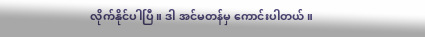လိုက်နိုင်ပါပြီ။ ဒါ အင်မတန်မှ ကောင်းပါတယ်။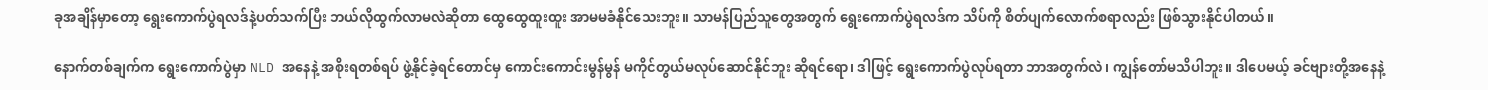ခုအချိန်မှာတော့ ရွေးကောက်ပွဲရလဒ်နဲ့ပတ်သက်ပြီး ဘယ်လိုထွက်လာမလဲဆိုတာ ထွေထွေထူးထူး အာမမခံနိုင်သေးဘူး။ သာမန်ပြည်သူတွေအတွက် ရွေးကောက်ပွဲရလဒ်က သိပ်ကို စိတ်ပျက်လောက်စရာလည်း ဖြစ်သွားနိုင်ပါတယ်။

နောက်တစ်ချက်က ရွေးကောက်ပွဲမှာ NLD အနေနဲ့ အစိုးရတစ်ရပ် ဖွဲ့နိုင်ခဲ့ရင်တောင်မှ ကောင်းကောင်းမွန်မွန် မကိုင်တွယ်မလုပ်ဆောင်နိုင်ဘူး ဆိုရင်ရော၊ ဒါဖြင့် ရွေးကောက်ပွဲလုပ်ရတာ ဘာအတွက်လဲ၊ ကျွန်တော်မသိပါဘူး။ ဒါပေမယ့် ခင်ဗျားတို့အနေနဲ့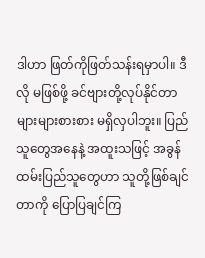ဒါဟာ ဖြတ်ကိုဖြတ်သန်းရမှာပါ။ ဒီလို မဖြစ်ဖို့ ခင်ဗျားတို့လုပ်နိုင်တာ များများစားစား မရှိလှပါဘူး။ ပြည်သူတွေအနေနဲ့ အထူးသဖြင့် အခွန်ထမ်းပြည်သူတွေဟာ သူတို့ဖြစ်ချင်တာကို ပြောပြချင်ကြ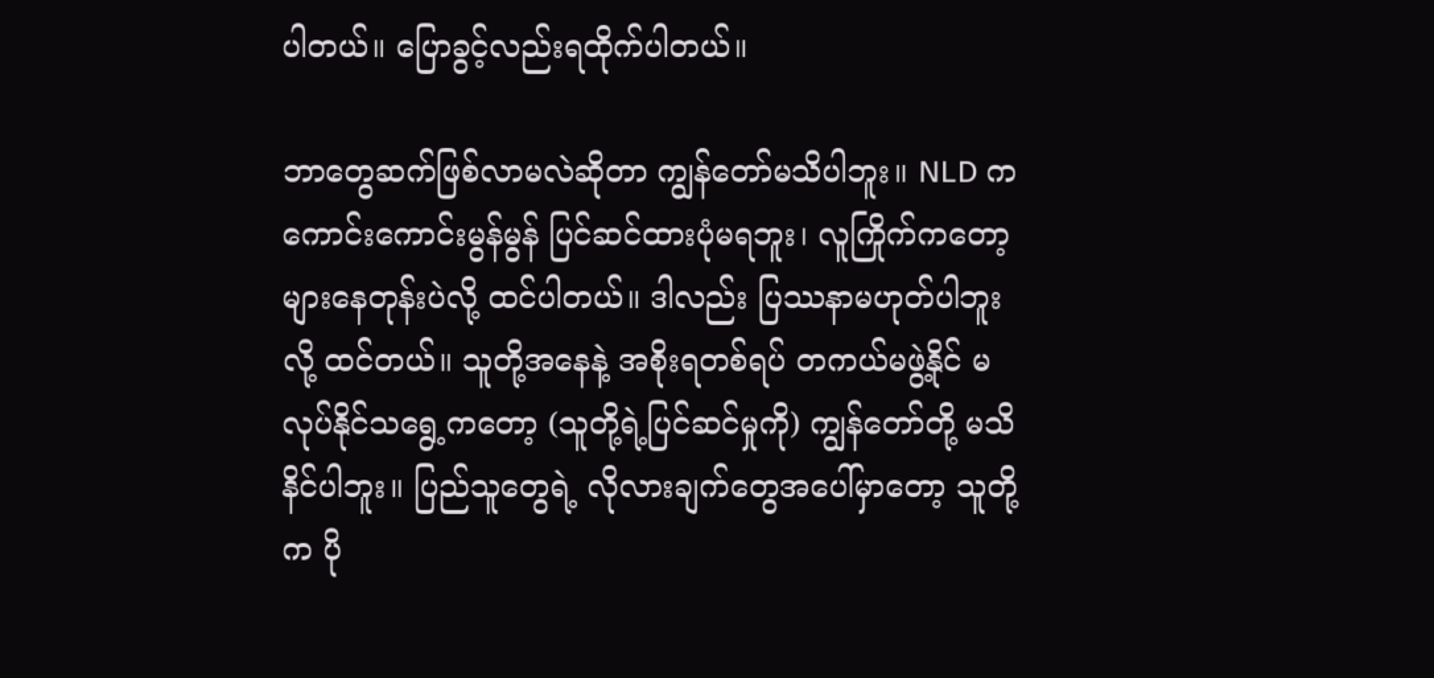ပါတယ်။ ပြောခွင့်လည်းရထိုက်ပါတယ်။

ဘာတွေဆက်ဖြစ်လာမလဲဆိုတာ ကျွန်တော်မသိပါဘူး။ NLD က ကောင်းကောင်းမွန်မွန် ပြင်ဆင်ထားပုံမရဘူး၊ လူကြိုက်ကတော့ များနေတုန်းပဲလို့ ထင်ပါတယ်။ ဒါလည်း ပြဿနာမဟုတ်ပါဘူးလို့ ထင်တယ်။ သူတို့အနေနဲ့ အစိုးရတစ်ရပ် တကယ်မဖွဲ့နိုင် မလုပ်နိုင်သရွေ့ကတော့ (သူတို့ရဲ့ပြင်ဆင်မှုကို) ကျွန်တော်တို့ မသိနိင်ပါဘူး။ ပြည်သူတွေရဲ့ လိုလားချက်တွေအပေါ်မှာတော့ သူတို့က ပို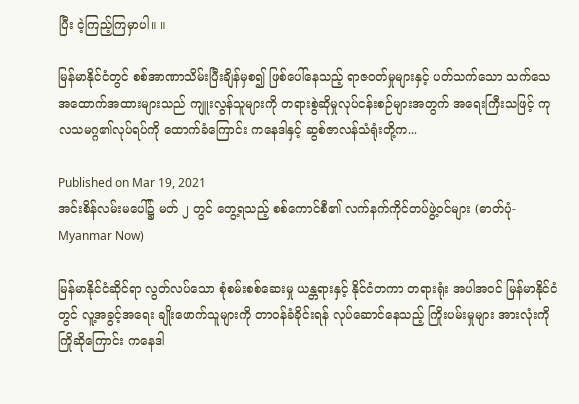ပြီး ငဲ့ကြည့်ကြမှာပါ။ ။

မြန်မာနိုင်ငံတွင် စစ်အာဏာသိမ်းပြီးချိန်မှစ၍ ဖြစ်ပေါ်နေသည့် ရာဇဝတ်မှုများနှင့် ပတ်သက်သော သက်သေအထောက်အထားများသည် ကျူးလွန်သူများကို တရားစွဲဆိုမှုလုပ်ငန်းစဉ်များအတွက် အရေးကြီးသဖြင့် ကုလသမဂ္ဂ၏လုပ်ရပ်ကို ထောက်ခံကြောင်း ကနေဒါနှင့် ဆွစ်ဇာလန်သံရုံးတို့က...

Published on Mar 19, 2021
အင်းစိန်လမ်းမပေါ်၌ မတ် ၂ တွင် တွေ့ရသည့် စစ်ကောင်စီ၏ လက်နက်ကိုင်တပ်ဖွဲ့ဝင်များ (ဓာတ်ပုံ- Myanmar Now)

မြန်မာနိုင်ငံဆိုင်ရာ လွတ်လပ်သော စုံစမ်းစစ်ဆေးမှု ယန္တရားနှင့် နိုင်ငံတကာ တရားရုံး အပါအဝင် မြန်မာနိုင်ငံတွင် လူ့အခွင့်အရေး ချိုးဖောက်သူများကို တာဝန်ခံခိုင်းရန် လုပ်ဆောင်နေသည့် ကြိုးပမ်းမှုများ အားလုံးကို ကြိုဆိုကြောင်း ကနေဒါ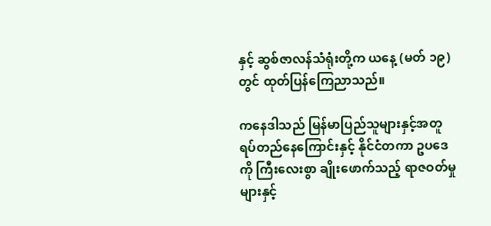နှင့် ဆွစ်ဇာလန်သံရုံးတို့က ယနေ့ (မတ် ၁၉) တွင် ထုတ်ပြန်ကြေညာသည်။

ကနေဒါသည် မြန်မာပြည်သူများနှင့်အတူ ရပ်တည်နေကြောင်းနှင့် နိုင်ငံတကာ ဥပဒေကို ကြီးလေးစွာ ချိုးဖောက်သည့် ရာဇဝတ်မှုများနှင့်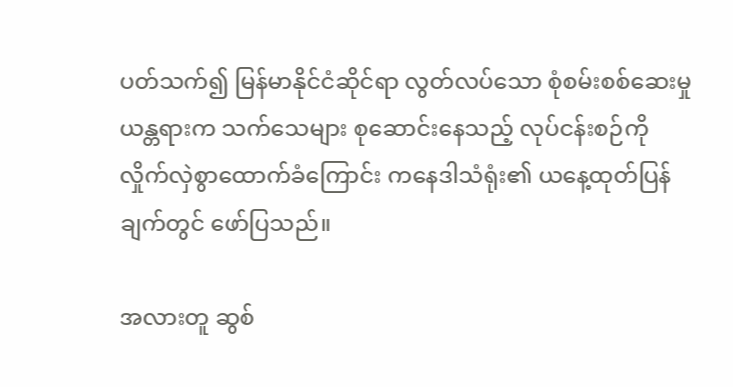ပတ်သက်၍ မြန်မာနိုင်ငံဆိုင်ရာ လွတ်လပ်သော စုံစမ်းစစ်ဆေးမှု ယန္တရားက သက်သေများ စုဆောင်းနေသည့် လုပ်ငန်းစဉ်ကို လှိုက်လှဲစွာထောက်ခံကြောင်း ကနေဒါသံရုံး၏ ယနေ့ထုတ်ပြန်ချက်တွင် ဖော်ပြသည်။

အလားတူ ဆွစ်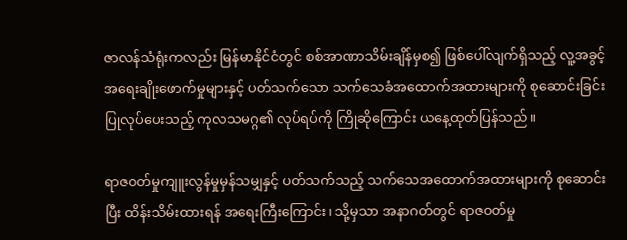ဇာလန်သံရုံးကလည်း မြန်မာနိုင်ငံတွင် စစ်အာဏာသိမ်းချိန်မှစ၍ ဖြစ်ပေါ်လျက်ရှိသည့် လူ့အခွင့်အရေးချိုးဖောက်မှုများနှင့် ပတ်သက်သော သက်သေခံအထောက်အထားများကို စုဆောင်းခြင်း ပြုလုပ်ပေးသည့် ကုလသမဂ္ဂ၏ လုပ်ရပ်ကို ကြိုဆိုကြောင်း ယနေ့ထုတ်ပြန်သည်။

ရာဇ၀တ်မှုကျူးလွန်မှုမှန်သမျှနှင့် ပတ်သက်သည့် သက်သေအထောက်အထားများကို စုဆောင်းပြီး ထိန်းသိမ်းထားရန် အရေးကြီးကြောင်း၊ သို့မှသာ အနာဂတ်တွင် ရာဇဝတ်မှု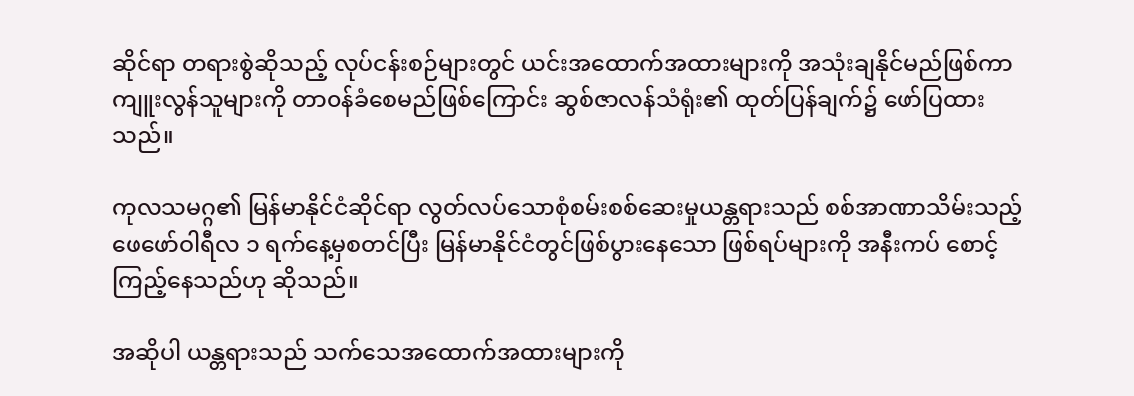ဆိုင်ရာ တရားစွဲဆိုသည့် လုပ်ငန်းစဉ်များတွင် ယင်းအထောက်အထားများကို အသုံးချနိုင်မည်ဖြစ်ကာ ကျူးလွန်သူများကို တာ၀န်ခံစေမည်ဖြစ်ကြောင်း ဆွစ်ဇာလန်သံရုံး၏ ထုတ်ပြန်ချက်၌ ဖော်ပြထားသည်။

ကုလသမဂ္ဂ၏ မြန်မာနိုင်ငံဆိုင်ရာ လွတ်လပ်သောစုံစမ်းစစ်ဆေးမှုယန္တရားသည် စစ်အာဏာသိမ်းသည့် ဖေဖော်ဝါရီလ ၁ ရက်နေ့မှစတင်ပြီး မြန်မာနိုင်ငံတွင်ဖြစ်ပွားနေသော ဖြစ်ရပ်များကို အနီးကပ် စောင့်ကြည့်နေသည်ဟု ဆိုသည်။

အဆိုပါ ယန္တရားသည် သက်သေအထောက်အထားများကို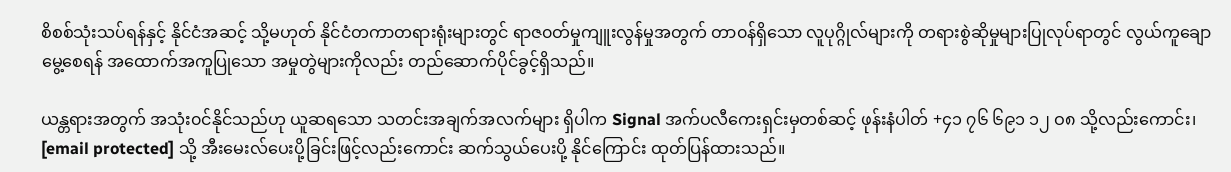စိစစ်သုံးသပ်ရန်နှင့် နိုင်ငံအဆင့် သို့မဟုတ် နိုင်ငံတကာတရားရုံးများတွင် ရာဇ၀တ်မှုကျူးလွန်မှုအတွက် တာ၀န်ရှိသော လူပုဂ္ဂိုလ်များကို တရားစွဲဆိုမှုများပြုလုပ်ရာတွင် လွယ်ကူချောမွေ့စေရန် အထောက်အကူပြုသော အမှုတွဲများကိုလည်း တည်ဆောက်ပိုင်ခွင့်ရှိသည်။

ယန္တရားအတွက် အသုံး၀င်နိုင်သည်ဟု ယူဆရသော သတင်းအချက်အလက်များ ရှိပါက Signal အက်ပလီကေးရှင်းမှတစ်ဆင့် ဖုန်းနံပါတ် +၄၁ ၇၆ ၆၉၁ ၁၂ ဝ၈ သို့လည်းကောင်း၊ [email protected] သို့ အီးမေးလ်ပေးပို့ခြင်းဖြင့်လည်းကောင်း ဆက်သွယ်ပေးပို့ နိုင်ကြောင်း ထုတ်ပြန်ထားသည်။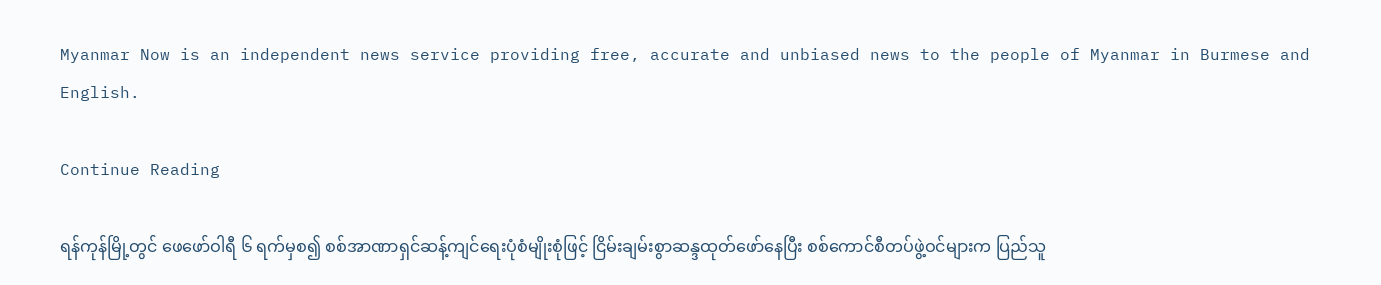Myanmar Now is an independent news service providing free, accurate and unbiased news to the people of Myanmar in Burmese and English.

Continue Reading

ရန်ကုန်မြို့တွင် ဖေဖော်ဝါရီ ၆ ရက်မှစ၍ စစ်အာဏာရှင်ဆန့်ကျင်ရေးပုံစံမျိုးစုံဖြင့် ငြိမ်းချမ်းစွာဆန္ဒထုတ်ဖော်နေပြီး စစ်ကောင်စီတပ်ဖွဲ့ဝင်များက ပြည်သူ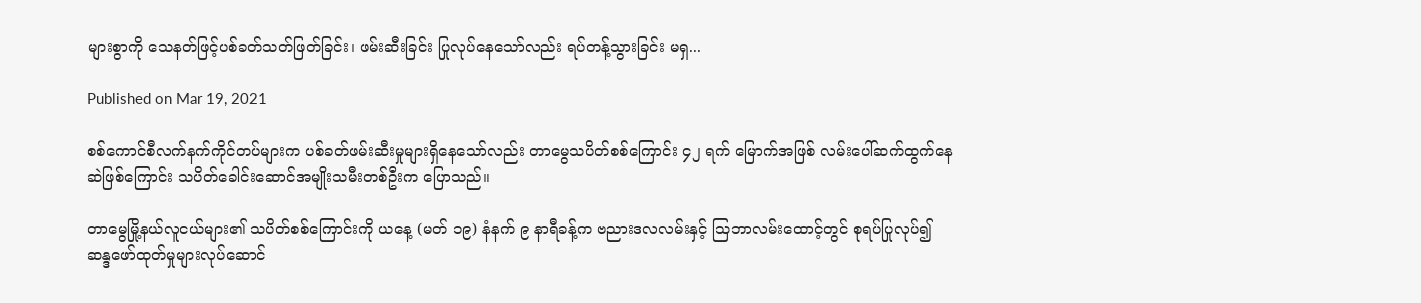များစွာကို သေနတ်ဖြင့်ပစ်ခတ်သတ်ဖြတ်ခြင်း၊ ဖမ်းဆီးခြင်း ပြုလုပ်နေသော်လည်း ရပ်တန့်သွားခြင်း မရှ...

Published on Mar 19, 2021

စစ်ကောင်စီလက်နက်ကိုင်တပ်များက ပစ်ခတ်ဖမ်းဆီးမှုများရှိနေသော်လည်း တာမွေသပိတ်စစ်ကြောင်း ၄၂ ရက် မြောက်အဖြစ် လမ်းပေါ်ဆက်ထွက်နေဆဲဖြစ်ကြောင်း သပိတ်ခေါင်းဆောင်အမျိုးသမီးတစ်ဦးက ပြောသည်။

တာမွေမြို့နယ်လူငယ်များ၏ သပိတ်စစ်ကြောင်းကို ယနေ့ (မတ် ၁၉) နံနက် ၉ နာရီခန့်က ဗညားဒလလမ်းနှင့် သြဘာလမ်းထောင့်တွင် စုရပ်ပြုလုပ်၍ ဆန္ဒဖော်ထုတ်မှုများလုပ်ဆောင်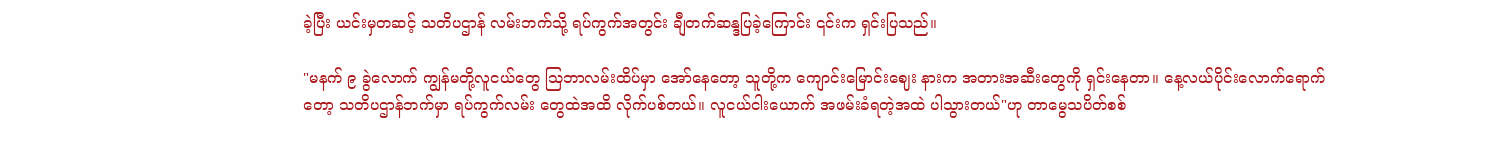ခဲ့ပြီး ယင်းမှတဆင့် သတိပဌာန် လမ်းဘက်သို့ ရပ်ကွက်အတွင်း ချီတက်ဆန္ဒပြခဲ့ကြောင်း ၎င်းက ရှင်းပြသည်။

"မနက် ၉ ခွဲလောက် ကျွန်မတို့လူငယ်တွေ သြဘာလမ်းထိပ်မှာ အော်နေတော့ သူတို့က ကျောင်းမြောင်းဈေး နားက အတားအဆီးတွေကို ရှင်းနေတာ။ နေ့လယ်ပိုင်းလောက်ရောက်တော့ သတိပဌာန်ဘက်မှာ ရပ်ကွက်လမ်း တွေထဲအထိ လိုက်ပစ်တယ်။ လူငယ်ငါးယောက် အဖမ်းခံရတဲ့အထဲ ပါသွားတယ်"ဟု တာမွေသပိတ်စစ်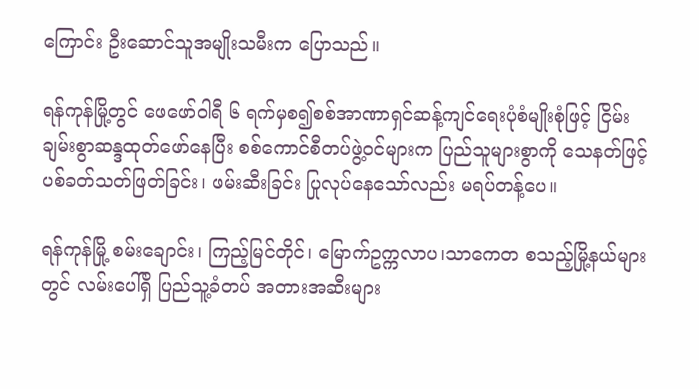ကြောင်း ဦးဆောင်သူအမျိုးသမီးက ပြောသည်။

ရန်ကုန်မြို့တွင် ဖေဖော်ဝါရီ ၆ ရက်မှစ၍စစ်အာဏာရှင်ဆန့်ကျင်ရေးပုံစံမျိုးစုံဖြင့် ငြိမ်းချမ်းစွာဆန္ဒထုတ်ဖော်နေပြီး စစ်ကောင်စီတပ်ဖွဲ့ဝင်များက ပြည်သူများစွာကို သေနတ်ဖြင့်ပစ်ခတ်သတ်ဖြတ်ခြင်း၊ ဖမ်းဆီးခြင်း ပြုလုပ်နေသော်လည်း မရပ်တန့်ပေ။

ရန်ကုန်မြို့ စမ်းချောင်း၊ ကြည့်မြင်တိုင်၊ မြောက်ဥက္ကလာပ၊သာကေတ စသည့်မြို့နယ်များတွင် လမ်းပေါ်ရှိ ပြည်သူ့ခံတပ် အတားအဆီးများ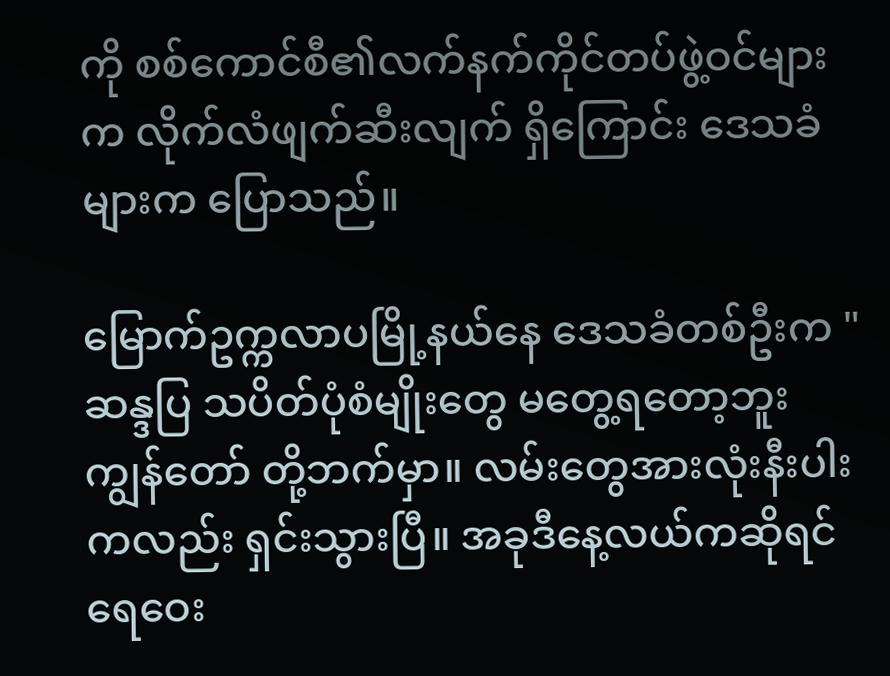ကို စစ်ကောင်စီ၏လက်နက်ကိုင်တပ်ဖွဲ့ဝင်များက လိုက်လံဖျက်ဆီးလျက် ရှိကြောင်း ဒေသခံများက ပြောသည်။

မြောက်ဥက္ကလာပမြို့နယ်နေ ဒေသခံတစ်ဦးက "ဆန္ဒပြ သပိတ်ပုံစံမျိုးတွေ မတွေ့ရတော့ဘူး ကျွန်တော် တို့ဘက်မှာ။ လမ်းတွေအားလုံးနီးပါးကလည်း ရှင်းသွားပြီ။ အခုဒီနေ့လယ်ကဆိုရင် ရေဝေး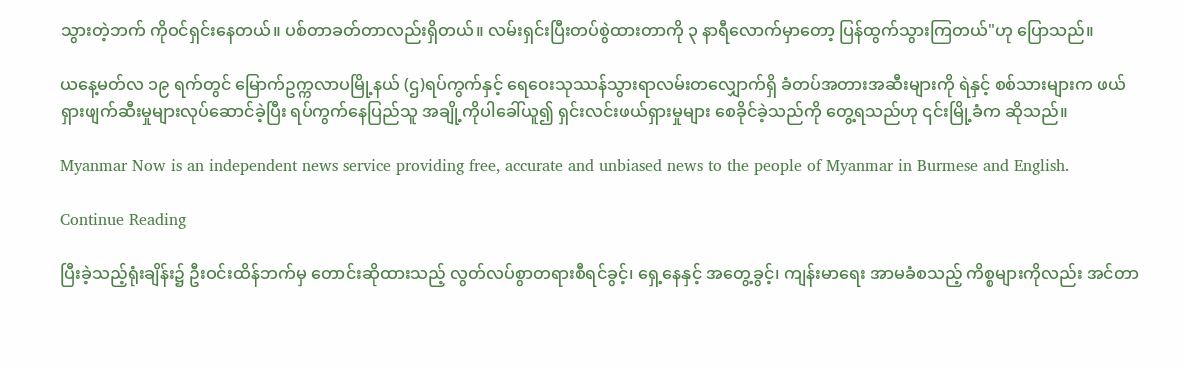သွားတဲ့ဘက် ကိုဝင်ရှင်းနေတယ်။ ပစ်တာခတ်တာလည်းရှိတယ်။ လမ်းရှင်းပြီးတပ်စွဲထားတာကို ၃ နာရီလောက်မှာတော့ ပြန်ထွက်သွားကြတယ်"ဟု ပြောသည်။

ယနေ့မတ်လ ၁၉ ရက်တွင် မြောက်ဥက္ကလာပမြို့နယ် (ဌ)ရပ်ကွက်နှင့် ရေဝေးသုဿန်သွားရာလမ်းတလျှောက်ရှိ ခံတပ်အတားအဆီးများကို ရဲနှင့် စစ်သားများက ဖယ်ရှားဖျက်ဆီးမှုများလုပ်ဆောင်ခဲ့ပြီး ရပ်ကွက်နေပြည်သူ အချို့ကိုပါခေါ်ယူ၍ ရှင်းလင်းဖယ်ရှားမှုများ စေခိုင်ခဲ့သည်ကို တွေ့ရသည်ဟု ၎င်းမြို့ခံက ဆိုသည်။

Myanmar Now is an independent news service providing free, accurate and unbiased news to the people of Myanmar in Burmese and English.

Continue Reading

ပြီးခဲ့သည့်ရုံးချိန်း၌ ဦးဝင်းထိန်ဘက်မှ တောင်းဆိုထားသည့် လွတ်လပ်စွာတရားစီရင်ခွင့်၊ ရှေ့နေနှင့် အတွေ့ခွင့်၊ ကျန်းမာရေး အာမခံစသည့် ကိစ္စများကိုလည်း အင်တာ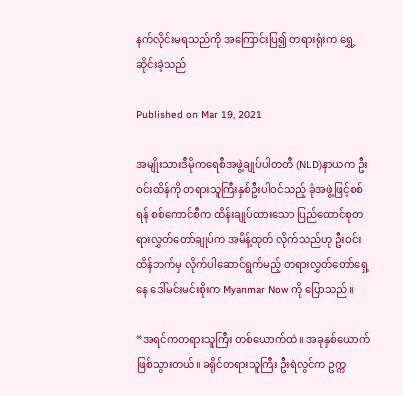နက်လိုင်းမရသည်ကို အကြောင်းပြ၍ တရားရုံးက ရွှေ့ဆိုင်းခဲ့သည်

Published on Mar 19, 2021

အမျိုးသားဒီမိုကရေစီအဖွဲ့ချုပ်ပါတတီ (NLD)နာယက ဦးဝင်းထိန်ကို တရားသူကြီးနှစ်ဦးပါဝင်သည့် ခုံအဖွဲ့ဖြင့်စစ် ရန် စစ်ကောင်စီက ထိန်းချုပ်ထားသော ပြည်ထောင်စုတရားလွှတ်တော်ချုပ်က အမိန့်ထုတ် လိုက်သည်ဟု ဦးဝင်းထိန်ဘက်မှ လိုက်ပါဆောင်ရွက်မည့် တရားလွှတ်တော်ရှေ့နေ ဒေါ်မင်းမင်းစိုးက Myanmar Now ကို ပြောသည်။

“အရင်ကတရားသူကြီး တစ်ယောက်ထဲ။ အခုနှစ်ယောက်ဖြစ်သွားတယ်။ ခရိုင်တရားသူကြီး ဦးရဲလွင်က ဥက္က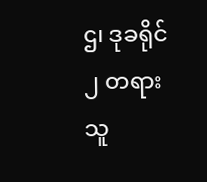ဌ၊ ဒုခရိုင် ၂ တရားသူ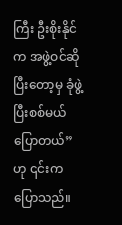ကြီး ဦးစိုးနိုင်က အဖွဲ့ဝင်ဆိုပြီးတော့မှ ခုံဖွဲ့ပြီးစစ်မယ်ပြောတယ်” ဟု ၎င်းက ပြောသည်။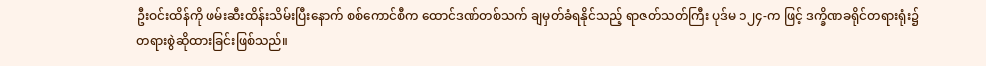ဦးဝင်းထိန်ကို ဖမ်းဆီးထိန်းသိမ်းပြီးနောက် စစ်ကောင်စီက ထောင်ဒဏ်တစ်သက် ချမှတ်ခံရနိုင်သည့် ရာဇတ်သတ်ကြီး ပုဒ်မ ၁၂၄-က ဖြင့် ဒက္ခိဏခရိုင်တရားရုံး၌ တရားစွဲဆိုထားခြင်းဖြစ်သည်။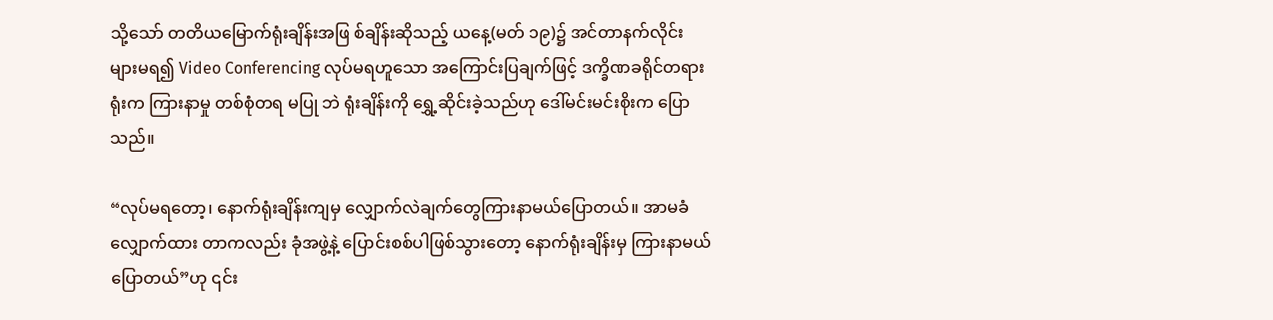သို့သော် တတိယမြောက်ရုံးချိန်းအဖြ စ်ချိန်းဆိုသည့် ယနေ့(မတ် ၁၉)၌ အင်တာနက်လိုင်းများမရ၍ Video Conferencing လုပ်မရဟူသော အကြောင်းပြချက်ဖြင့် ဒက္ခိဏခရိုင်တရားရုံးက ကြားနာမှု တစ်စုံတရ မပြု ဘဲ ရုံးချိန်းကို ရွှေ့ဆိုင်းခဲ့သည်ဟု ဒေါ်မင်းမင်းစိုးက ပြောသည်။

“လုပ်မရတော့၊ နောက်ရုံးချိန်းကျမှ လျှောက်လဲချက်တွေကြားနာမယ်ပြောတယ်။ အာမခံလျှောက်ထား တာကလည်း ခုံအဖွဲ့နဲ့ ပြောင်းစစ်ပါဖြစ်သွားတော့ နောက်ရုံးချိန်းမှ ကြားနာမယ်ပြောတယ်”ဟု ၎င်း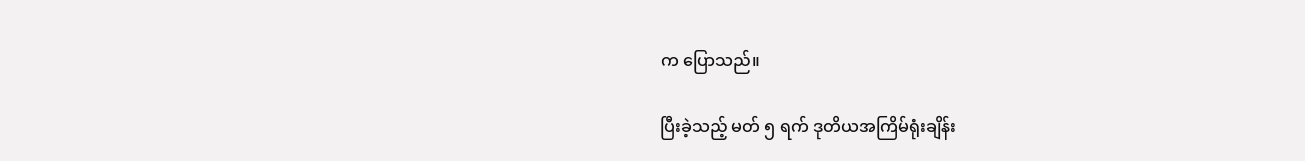က ပြောသည်။

ပြီးခဲ့သည့် မတ် ၅ ရက် ဒုတိယအကြိမ်ရုံးချိန်း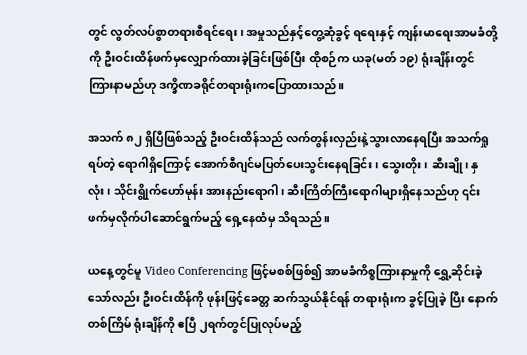တွင် လွတ်လပ်စွာတရားစီရင်ရေး၊ အမှုသည်နှင့်တွေ့ဆုံခွင့် ရရေးနှင့် ကျန်းမာရေးအာမခံတို့ကို ဦးဝင်းထိန်ဖက်မှလျှောက်ထားခဲ့ခြင်းဖြစ်ပြီး ထိုစဉ်က ယခု(မတ် ၁၉) ရုံးချိန်းတွင် ကြားနာမည်ဟု ဒက္ခိဏခရိုင်တရားရုံးကပြောထားသည်။

အသက် ၈၂ ရှိပြီဖြစ်သည့် ဦးဝင်းထိန်သည် လက်တွန်းလှည်းနဲ့သွားလာနေရပြီး အသက်ရှုရပ်တဲ့ ရောဂါရှိကြောင့် အောက်စီဂျင်မပြတ်ပေးသွင်းနေရခြင်း၊ သွေးတိုး၊ ဆီးချို၊ နှလုံး၊ သိုင်းရွိုက်ဟော်မုန်း အားနည်းရောဂါ၊ ဆီးကြိတ်ကြီးရောဂါများရှိနေသည်ဟု ၎င်းဖက်မှလိုက်ပါဆောင်ရွက်မည့် ရှေ့နေထံမှ သိရသည်။

ယနေ့တွင်မူ Video Conferencing ဖြင့်မစစ်ဖြစ်၍ အာမခံကိစ္စကြားနာမှုကို ရွှေ့ဆိုင်းခဲ့သော်လည်း ဦးဝင်းထိန်ကို ဖုန်းဖြင့်ခေတ္တ ဆက်သွယ်နိုင်ရန် တရားရုံးက ခွင့်ပြုခဲ့ ပြီး နောက်တစ်ကြိမ် ရုံးချိန်ကို ဧပြီ ၂ရက်တွင်ပြုလုပ်မည့်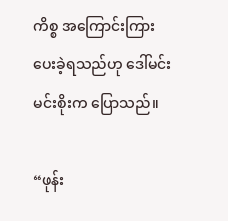ကိစ္စ အကြောင်းကြားပေးခဲ့ရသည်ဟု ဒေါ်မင်းမင်းစိုးက ပြောသည်။

“ဖုန်း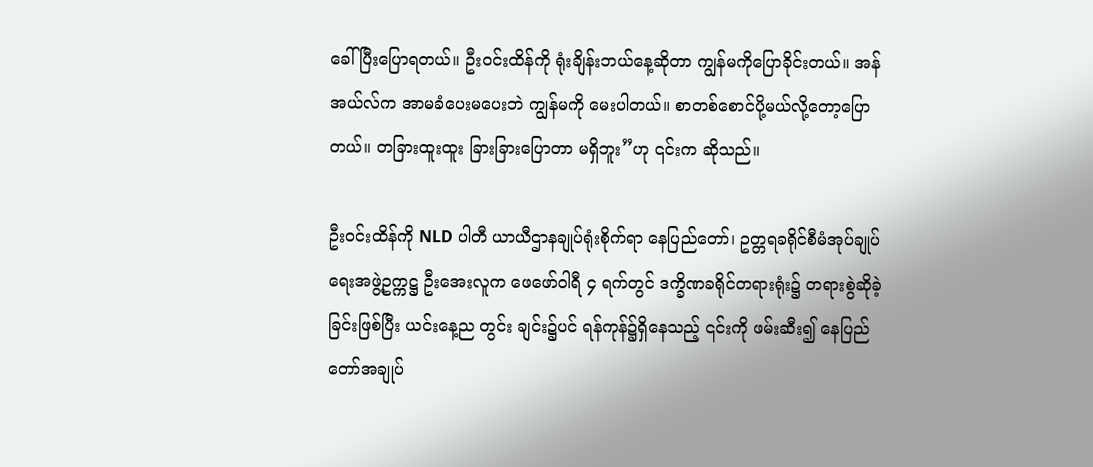ခေါ်ပြီးပြောရတယ်။ ဦးဝင်းထိန်ကို ရုံးချိန်းဘယ်နေ့ဆိုတာ ကျွန်မကိုပြောခိုင်းတယ်။ အန်အယ်လ်က အာမခံပေးမပေးဘဲ ကျွန်မကို မေးပါတယ်။ စာတစ်စောင်ပို့မယ်လို့တော့ပြောတယ်။ တခြားထူးထူး ခြားခြားပြောတာ မရှိဘူး”ဟု ၎င်းက ဆိုသည်။

ဦးဝင်းထိန်ကို NLD ပါတီ ယာယီဌာနချုပ်ရုံးစိုက်ရာ နေပြည်တော်၊ ဥတ္တရခရိုင်စီမံအုပ်ချုပ်ရေးအဖွဲ့ဥက္ကဋ္ဌ ဦးအေးလူက ဖေဖော်ဝါရီ ၄ ရက်တွင် ဒက္ခိဏခရိုင်တရားရုံး၌ တရားစွဲဆိုခဲ့ခြင်းဖြစ်ပြီး ယင်းနေ့ည တွင်း ချင်း၌ပင် ရန်ကုန်၌ရှိနေသည့် ၎င်းကို ဖမ်းဆီး၍ နေပြည်တော်အချုပ်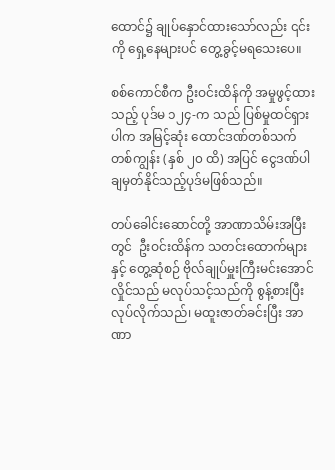ထောင်၌ ချုပ်နှောင်ထားသော်လည်း ၎င်းကို ရှေ့နေများပင် တွေ့ခွင့်မရသေးပေ။

စစ်ကောင်စီက ဦးဝင်းထိန်ကို အမှုဖွင့်ထားသည့် ပုဒ်မ ၁၂၄-က သည် ပြစ်မှုထင်ရှားပါက အမြင့်ဆုံး ထောင်ဒဏ်တစ်သက်တစ်ကျွန်း (နှစ် ၂၀ ထိ) အပြင် ငွေဒဏ်ပါ ချမှတ်နိုင်သည့်ပုဒ်မဖြစ်သည်။

တပ်ခေါင်းဆောင်တို့ အာဏာသိမ်းအပြီးတွင်  ဦးဝင်းထိန်က သတင်းထောက်များနှင့် တွေ့ဆုံစဉ် ဗိုလ်ချုပ်မှူးကြီးမင်းအောင်လှိုင်သည် မလုပ်သင့်သည်ကို စွန့်စားပြီး လုပ်လိုက်သည်၊ မထူးဇာတ်ခင်းပြီး အာဏာ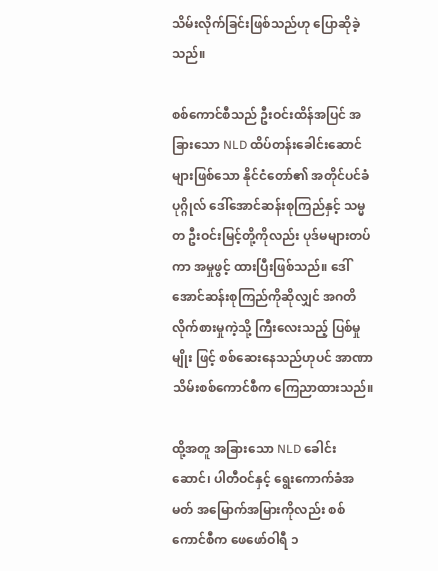သိမ်းလိုက်ခြင်းဖြစ်သည်ဟု ပြောဆိုခဲ့သည်။

စစ်ကောင်စီသည် ဦးဝင်းထိန်အပြင် အခြားသော NLD ထိပ်တန်းခေါင်းဆောင်များဖြစ်သော နိုင်ငံတော်၏ အတိုင်ပင်ခံပုဂ္ဂိုလ် ဒေါ်အောင်ဆန်းစုကြည်နှင့် သမ္မတ ဦးဝင်းမြင့်တို့ကိုလည်း ပုဒ်မများတပ်ကာ အမှုဖွင့် ထားပြီးဖြစ်သည်။ ဒေါ်အောင်ဆန်းစုကြည်ကိုဆိုလျှင် အဂတိလိုက်စားမှုကဲ့သို့ ကြီးလေးသည့် ပြစ်မှုမျိုး ဖြင့် စစ်ဆေးနေသည်ဟုပင် အာဏာသိမ်းစစ်ကောင်စီက ကြေညာထားသည်။

ထို့အတူ အခြားသော NLD ခေါင်းဆောင်၊ ပါတီဝင်နှင့် ရွေးကောက်ခံအမတ် အမြောက်အမြားကိုလည်း စစ်ကောင်စီက ဖေဖော်ဝါရီ ၁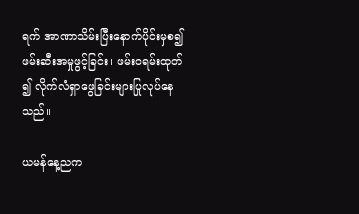ရက် အာဏာသိမ်းပြီးနောက်ပိုင်းမှစ၍ ဖမ်းဆီးအမှုဖွင့်ခြင်း၊ ဖမ်းဝရမ်းထုတ် ၍ လိုက်လံရှာဖွေခြင်းများပြုလုပ်နေသည်။

ယမန်နေ့ညက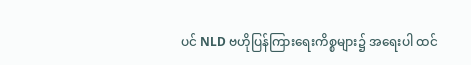ပင် NLD ဗဟိုပြန်ကြားရေးကိစ္စများ၌ အရေးပါ ထင်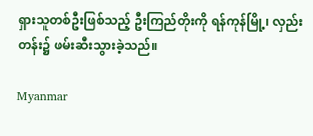ရှားသူတစ်ဦးဖြစ်သည့် ဦးကြည်တိုးကို ရန်ကုန်မြို့၊ လှည်းတန်း၌ ဖမ်းဆီးသွားခဲ့သည်။

Myanmar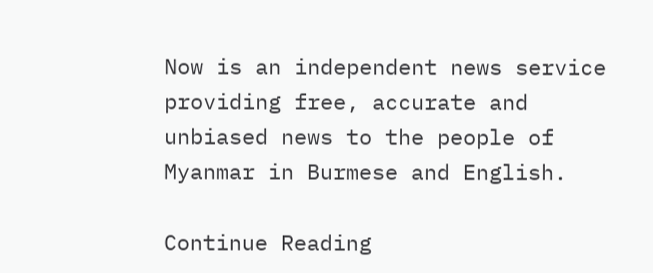Now is an independent news service providing free, accurate and unbiased news to the people of Myanmar in Burmese and English.

Continue Reading